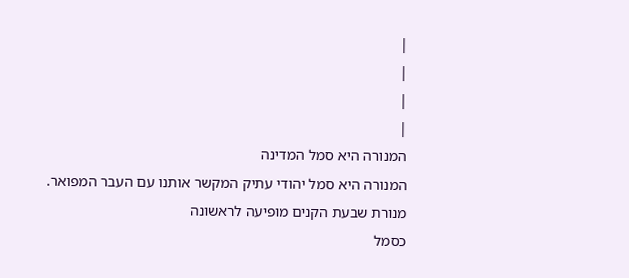|
|
|
|
המנורה היא סמל המדינה
המנורה היא סמל יהודי עתיק המקשר אותנו עם העבר המפואר.
מנורת שבעת הקנים מופיעה לראשונה
כסמל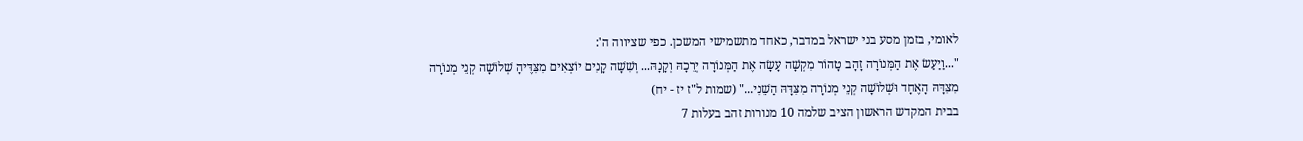לאומי, בזמן מסע בני ישראל במדבר, כאחד מתשמישי המשכן. כפי שציווה ה':
"...וַיַעַשׂ אֶת הַמְּנוֹרָה זָהָב טָהוֹר מִקְשָׁה עָשָׂה אֶת הַמְּנוֹרָה יְרֵכָהּ וְקָנָהּ... וְשִׁשָׁה קָנִים יוֹצְאִים מִצִּדֶּיהָ שְׁלוֹשָׁה קְנֵי מְנוֹרָה מִצִּדָּהּ הָאֶחָד וּשְׁלוֹשָׁה קְנֵי מְנוֹרָה מִצִּדָּהּ הַשֵׁנִי..." (שמות ל"ז יז - יח)
בבית המקדש הראשון הציב שלמה 10 מנורות זהב בעלות 7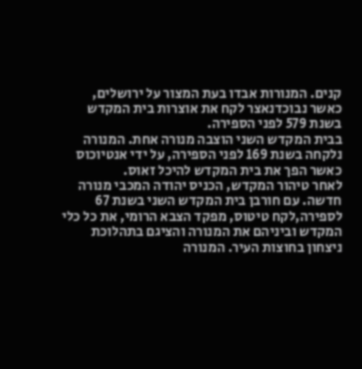קנים. המנורות אבדו בעת המצור על ירושלים, כאשר נבוכדנאצר לקח את אוצרות בית המקדש בשנת 579 לפני הספירה.
בבית המקדש השני הוצבה מנורה אחת. המנורה נלקחה בשנת 169 לפני הספירה, על ידי אנטיוכוס כאשר הפך את בית המקדש להיכל זאוס.
לאחר טיהור המקדש, הכניס יהודה המכבי מנורה חדשה. עם חורבן בית המקדש השני בשנת 67 לספירה,לקח טיטוס, מפקד הצבא הרומי, את כל כלי המקדש וביניהם את המנורה והציגם בתהלוכת ניצחון בחוצות העיר. המנורה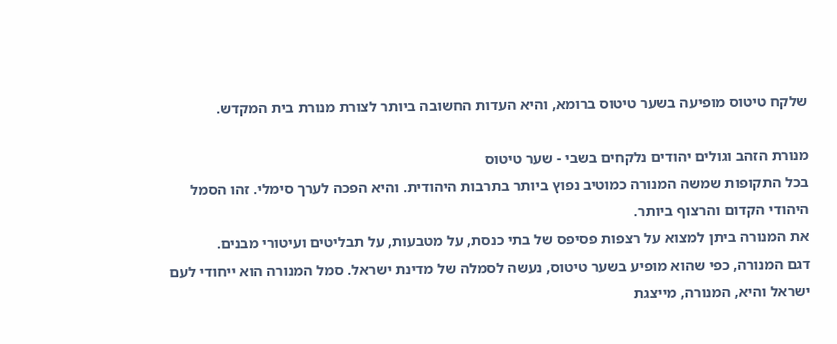שלקח טיטוס מופיעה בשער טיטוס ברומא, והיא העדות החשובה ביותר לצורת מנורת בית המקדש.

מנורת הזהב וגולים יהודים נלקחים בשבי - שער טיטוס
בכל התקופות שמשה המנורה כמוטיב נפוץ ביותר בתרבות היהודית. והיא הפכה לערך סימלי. זהו הסמל היהודי הקדום והרצוף ביותר.
את המנורה ביתן למצוא על רצפות פסיפס של בתי כנסת, על מטבעות, על תבליטים ועיטורי מבנים.
דגם המנורה, כפי שהוא מופיע בשער טיטוס, נעשה לסמלה של מדינת ישראל. סמל המנורה הוא ייחודי לעם ישראל והיא, המנורה, מייצגת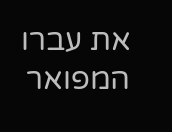את עברו המפואר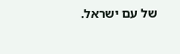של עם ישראל.